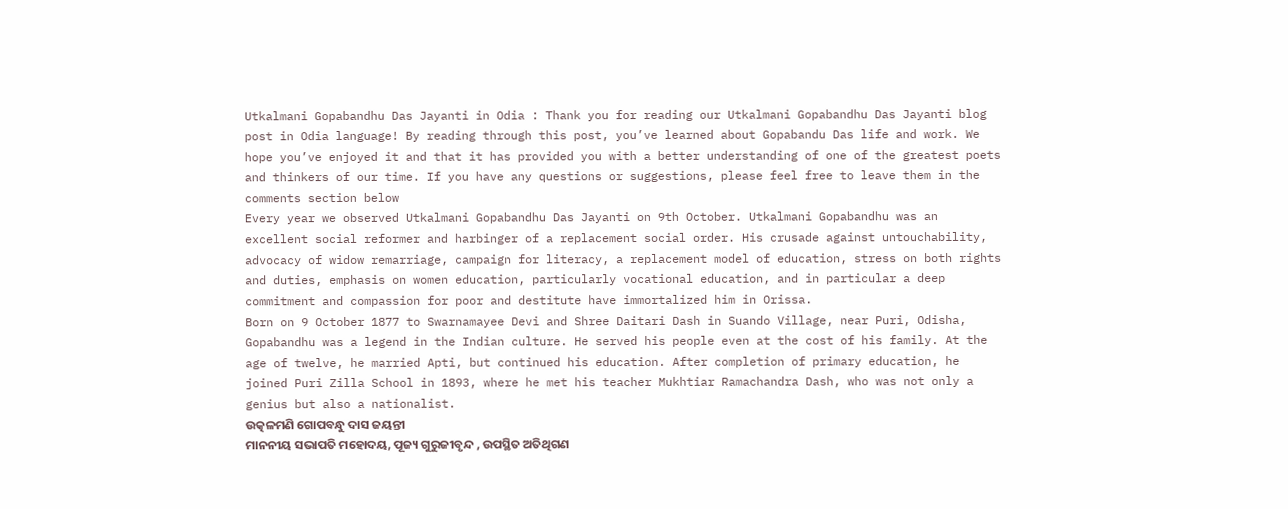Utkalmani Gopabandhu Das Jayanti in Odia : Thank you for reading our Utkalmani Gopabandhu Das Jayanti blog post in Odia language! By reading through this post, you’ve learned about Gopabandu Das life and work. We hope you’ve enjoyed it and that it has provided you with a better understanding of one of the greatest poets and thinkers of our time. If you have any questions or suggestions, please feel free to leave them in the comments section below
Every year we observed Utkalmani Gopabandhu Das Jayanti on 9th October. Utkalmani Gopabandhu was an excellent social reformer and harbinger of a replacement social order. His crusade against untouchability, advocacy of widow remarriage, campaign for literacy, a replacement model of education, stress on both rights and duties, emphasis on women education, particularly vocational education, and in particular a deep commitment and compassion for poor and destitute have immortalized him in Orissa.
Born on 9 October 1877 to Swarnamayee Devi and Shree Daitari Dash in Suando Village, near Puri, Odisha, Gopabandhu was a legend in the Indian culture. He served his people even at the cost of his family. At the age of twelve, he married Apti, but continued his education. After completion of primary education, he joined Puri Zilla School in 1893, where he met his teacher Mukhtiar Ramachandra Dash, who was not only a genius but also a nationalist.
ଉତ୍କଳମଣି ଗୋପବନ୍ଧୁ ଦାସ ଜୟନ୍ତୀ
ମାନନୀୟ ସଭାପତି ମହୋଦୟ, ପୂଜ୍ୟ ଗୁରୁଜୀବୃନ୍ଦ , ଉପସ୍ଥିତ ଅତିଥିଗଣ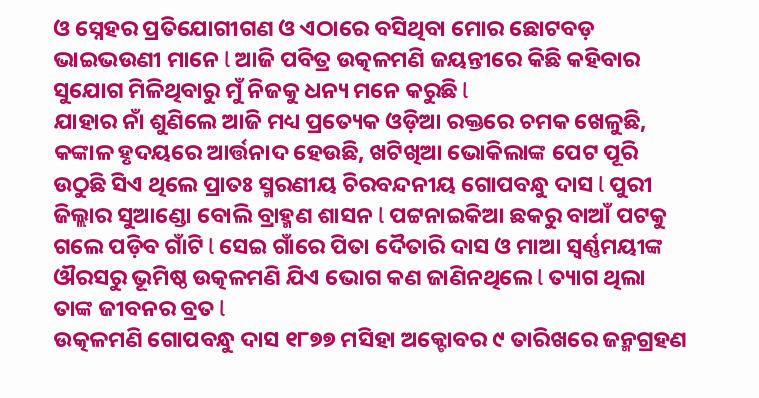ଓ ସ୍ନେହର ପ୍ରତିଯୋଗୀଗଣ ଓ ଏଠାରେ ବସିଥିବା ମୋର ଛୋଟବଡ଼ ଭାଇଭଉଣୀ ମାନେ l ଆଜି ପବିତ୍ର ଉତ୍କଳମଣି ଜୟନ୍ତୀରେ କିଛି କହିବାର ସୁଯୋଗ ମିଳିଥିବାରୁ ମୁଁ ନିଜକୁ ଧନ୍ୟ ମନେ କରୁଛି l
ଯାହାର ନାଁ ଶୁଣିଲେ ଆଜି ମଧ୍ୟ ପ୍ରତ୍ୟେକ ଓଡ଼ିଆ ରକ୍ତରେ ଚମକ ଖେଳୁଛି, କଙ୍କାଳ ହୃଦୟରେ ଆର୍ତ୍ତନାଦ ହେଉଛି, ଖଟିଖିଆ ଭୋକିଲାଙ୍କ ପେଟ ପୂରି ଉଠୁଛି ସିଏ ଥିଲେ ପ୍ରାତଃ ସ୍ମରଣୀୟ ଚିରବନ୍ଦନୀୟ ଗୋପବନ୍ଧୁ ଦାସ l ପୁରୀ ଜିଲ୍ଲାର ସୁଆଣ୍ଡୋ ବୋଲି ବ୍ରାହ୍ମଣ ଶାସନ l ପଟ୍ଟନାଇକିଆ ଛକରୁ ବାଆଁ ପଟକୁ ଗଲେ ପଡ଼ିବ ଗାଁଟି l ସେଇ ଗାଁରେ ପିତା ଦୈତାରି ଦାସ ଓ ମାଆ ସ୍ଵର୍ଣ୍ଣମୟୀଙ୍କ ଔରସରୁ ଭୂମିଷ୍ଠ ଉତ୍କଳମଣି ଯିଏ ଭୋଗ କଣ ଜାଣିନଥିଲେ l ତ୍ୟାଗ ଥିଲା ତାଙ୍କ ଜୀବନର ବ୍ରତ l
ଉତ୍କଳମଣି ଗୋପବନ୍ଧୁ ଦାସ ୧୮୭୭ ମସିହା ଅକ୍ଟୋବର ୯ ତାରିଖରେ ଜନ୍ମଗ୍ରହଣ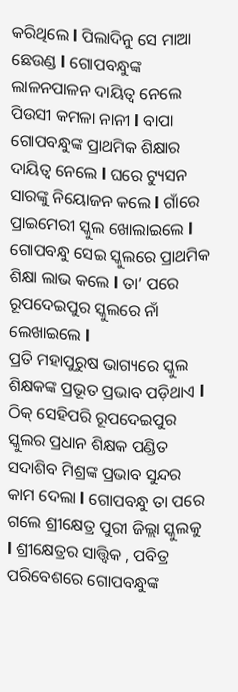କରିଥିଲେ l ପିଲାଦିନୁ ସେ ମାଆ ଛେଉଣ୍ଡ l ଗୋପବନ୍ଧୁଙ୍କ ଲାଳନପାଳନ ଦାୟିତ୍ଵ ନେଲେ ପିଉସୀ କମଳା ନାନୀ l ବାପା ଗୋପବନ୍ଧୁଙ୍କ ପ୍ରାଥମିକ ଶିକ୍ଷାର ଦାୟିତ୍ଵ ନେଲେ l ଘରେ ଟ୍ୟୁସନ ସାରଙ୍କୁ ନିୟୋଜନ କଲେ l ଗାଁରେ ପ୍ରାଇମେରୀ ସ୍କୁଲ ଖୋଲାଇଲେ l ଗୋପବନ୍ଧୁ ସେଇ ସ୍କୁଲରେ ପ୍ରାଥମିକ ଶିକ୍ଷା ଲାଭ କଲେ l ତା’ ପରେ ରୂପଦେଇପୁର ସ୍କୁଲରେ ନାଁ ଲେଖାଇଲେ l
ପ୍ରତି ମହାପୁରୁଷ ଭାଗ୍ୟରେ ସ୍କୁଲ ଶିକ୍ଷକଙ୍କ ପ୍ରଭୂତ ପ୍ରଭାବ ପଡ଼ିଥାଏ l ଠିକ୍ ସେହିପରି ରୂପଦେଇପୁର ସ୍କୁଲର ପ୍ରଧାନ ଶିକ୍ଷକ ପଣ୍ଡିତ ସଦାଶିବ ମିଶ୍ରଙ୍କ ପ୍ରଭାବ ସୁନ୍ଦର କାମ ଦେଲା l ଗୋପବନ୍ଧୁ ତା ପରେ ଗଲେ ଶ୍ରୀକ୍ଷେତ୍ର ପୁରୀ ଜିଲ୍ଲା ସ୍କୁଲକୁ l ଶ୍ରୀକ୍ଷେତ୍ରର ସାତ୍ତ୍ଵିକ , ପବିତ୍ର ପରିବେଶରେ ଗୋପବନ୍ଧୁଙ୍କ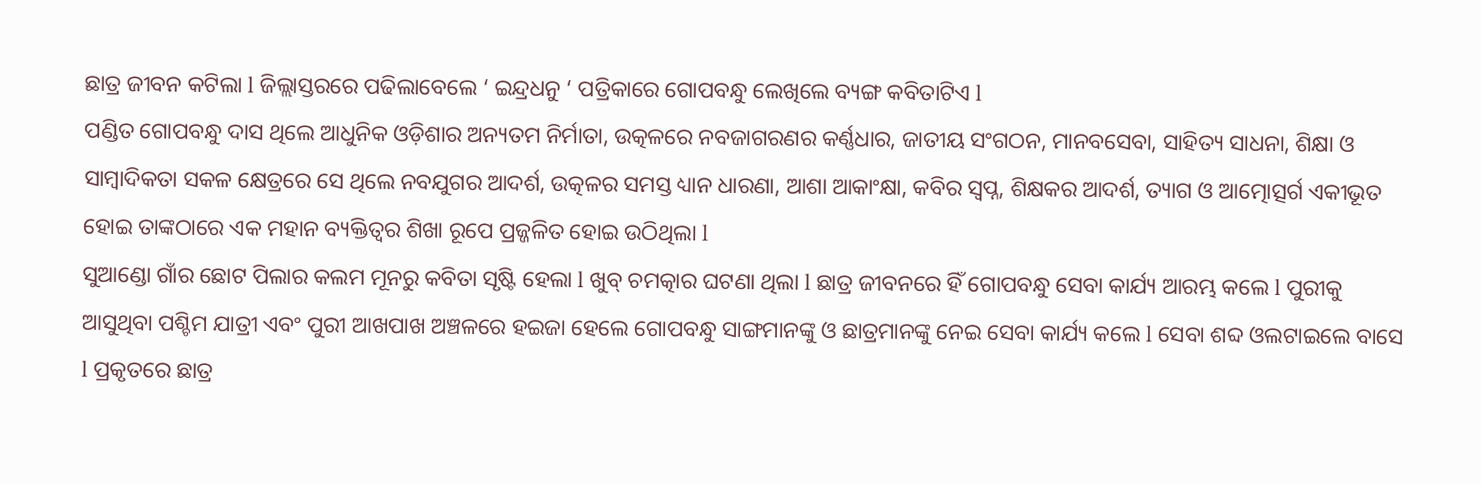ଛାତ୍ର ଜୀବନ କଟିଲା l ଜିଲ୍ଲାସ୍ତରରେ ପଢିଲାବେଲେ ‘ ଇନ୍ଦ୍ରଧନୁ ‘ ପତ୍ରିକାରେ ଗୋପବନ୍ଧୁ ଲେଖିଲେ ବ୍ୟଙ୍ଗ କବିତାଟିଏ l
ପଣ୍ଡିତ ଗୋପବନ୍ଧୁ ଦାସ ଥିଲେ ଆଧୁନିକ ଓଡ଼ିଶାର ଅନ୍ୟତମ ନିର୍ମାତା, ଉତ୍କଳରେ ନବଜାଗରଣର କର୍ଣ୍ଣଧାର, ଜାତୀୟ ସଂଗଠନ, ମାନବସେବା, ସାହିତ୍ୟ ସାଧନା, ଶିକ୍ଷା ଓ ସାମ୍ବାଦିକତା ସକଳ କ୍ଷେତ୍ରରେ ସେ ଥିଲେ ନବଯୁଗର ଆଦର୍ଶ, ଉତ୍କଳର ସମସ୍ତ ଧ୍ୟାନ ଧାରଣା, ଆଶା ଆକାଂକ୍ଷା, କବିର ସ୍ଵପ୍ନ, ଶିକ୍ଷକର ଆଦର୍ଶ, ତ୍ୟାଗ ଓ ଆତ୍ମୋତ୍ସର୍ଗ ଏକୀଭୂତ ହୋଇ ତାଙ୍କଠାରେ ଏକ ମହାନ ବ୍ୟକ୍ତିତ୍ୱର ଶିଖା ରୂପେ ପ୍ରଜ୍ଜଳିତ ହୋଇ ଉଠିଥିଲା l
ସୁଆଣ୍ଡୋ ଗାଁର ଛୋଟ ପିଲାର କଲମ ମୂନରୁ କବିତା ସୃଷ୍ଟି ହେଲା l ଖୁବ୍ ଚମତ୍କାର ଘଟଣା ଥିଲା l ଛାତ୍ର ଜୀବନରେ ହିଁ ଗୋପବନ୍ଧୁ ସେବା କାର୍ଯ୍ୟ ଆରମ୍ଭ କଲେ l ପୁରୀକୁ ଆସୁଥିବା ପଶ୍ଚିମ ଯାତ୍ରୀ ଏବଂ ପୁରୀ ଆଖପାଖ ଅଞ୍ଚଳରେ ହଇଜା ହେଲେ ଗୋପବନ୍ଧୁ ସାଙ୍ଗମାନଙ୍କୁ ଓ ଛାତ୍ରମାନଙ୍କୁ ନେଇ ସେବା କାର୍ଯ୍ୟ କଲେ l ସେବା ଶବ୍ଦ ଓଲଟାଇଲେ ବାସେ l ପ୍ରକୃତରେ ଛାତ୍ର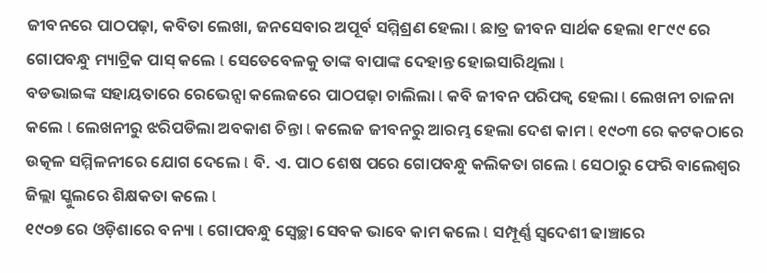ଜୀବନରେ ପାଠପଢ଼ା, କବିତା ଲେଖା, ଜନସେବାର ଅପୂର୍ବ ସମ୍ମିଶ୍ରଣ ହେଲା l ଛାତ୍ର ଜୀବନ ସାର୍ଥକ ହେଲା ୧୮୯୯ ରେ ଗୋପବନ୍ଧୁ ମ୍ୟାଟ୍ରିକ ପାସ୍ କଲେ l ସେତେବେଳକୁ ତାଙ୍କ ବାପାଙ୍କ ଦେହାନ୍ତ ହୋଇସାରିଥିଲା l
ବଡଭାଇଙ୍କ ସହାୟତାରେ ରେଭେନ୍ସା କଲେଜରେ ପାଠପଢ଼ା ଚାଲିଲା l କବି ଜୀବନ ପରିପକ୍ଵ ହେଲା l ଲେଖନୀ ଚାଳନା କଲେ l ଲେଖନୀରୁ ଝରିପଡିଲା ଅବକାଶ ଚିନ୍ତା l କଲେଜ ଜୀବନରୁ ଆରମ୍ଭ ହେଲା ଦେଶ କାମ l ୧୯୦୩ ରେ କଟକଠାରେ ଉତ୍କଳ ସମ୍ମିଳନୀରେ ଯୋଗ ଦେଲେ l ବି. ଏ. ପାଠ ଶେଷ ପରେ ଗୋପବନ୍ଧୁ କଲିକତା ଗଲେ l ସେଠାରୁ ଫେରି ବାଲେଶ୍ଵର ଜିଲ୍ଲା ସ୍କୁଲରେ ଶିକ୍ଷକତା କଲେ l
୧୯୦୭ ରେ ଓଡ଼ିଶାରେ ବନ୍ୟା l ଗୋପବନ୍ଧୁ ସ୍ଵେଚ୍ଛା ସେବକ ଭାବେ କାମ କଲେ l ସମ୍ପୂର୍ଣ୍ଣ ସ୍ୱଦେଶୀ ଢାଞ୍ଚାରେ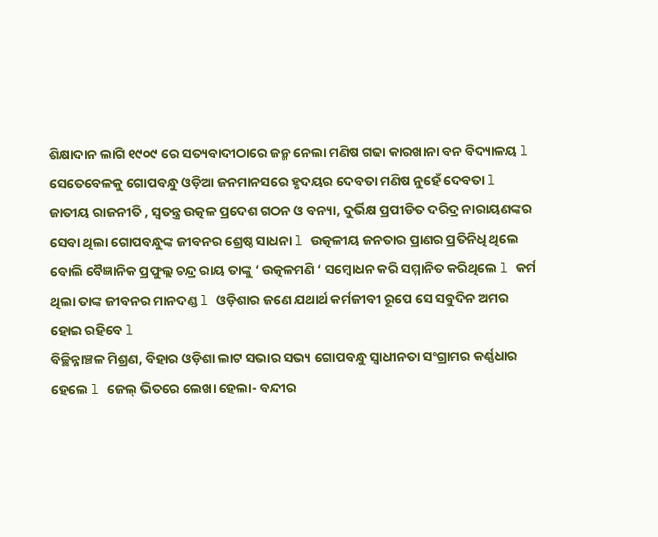ଶିକ୍ଷାଦାନ ଲାଗି ୧୯୦୯ ରେ ସତ୍ୟବାଦୀଠାରେ ଜନ୍ମ ନେଲା ମଣିଷ ଗଢା କାରଖାନା ବନ ବିଦ୍ୟାଳୟ l ସେତେବେଳକୁ ଗୋପବନ୍ଧୁ ଓଡ଼ିଆ ଜନମାନସରେ ହୃଦୟର ଦେବତା ମଣିଷ ନୁହେଁ ଦେବତା l
ଜାତୀୟ ରାଜନୀତି , ସ୍ଵତନ୍ତ୍ର ଉତ୍କଳ ପ୍ରଦେଶ ଗଠନ ଓ ବନ୍ୟା, ଦୁର୍ଭିକ୍ଷ ପ୍ରପୀଡିତ ଦରିଦ୍ର ନାରାୟଣଙ୍କର ସେବା ଥିଲା ଗୋପବନ୍ଧୁଙ୍କ ଜୀବନର ଶ୍ରେଷ୍ଠ ସାଧନା l ଉତ୍କଳୀୟ ଜନତାର ପ୍ରାଣର ପ୍ରତିନିଧି ଥିଲେ ବୋଲି ବୈଜ୍ଞାନିକ ପ୍ରଫୁଲ୍ଲ ଚନ୍ଦ୍ର ରାୟ ତାଙ୍କୁ ‘ ଉତ୍କଳମଣି ‘ ସମ୍ବୋଧନ କରି ସମ୍ମାନିତ କରିଥିଲେ l କର୍ମ ଥିଲା ତାଙ୍କ ଜୀବନର ମାନଦଣ୍ଡ l ଓଡ଼ିଶାର ଜଣେ ଯଥାର୍ଥ କର୍ମଜୀବୀ ରୂପେ ସେ ସବୁଦିନ ଅମର ହୋଇ ରହିବେ l
ବିଚ୍ଛିନ୍ନାଞ୍ଚଳ ମିଶ୍ରଣ, ବିହାର ଓଡ଼ିଶା ଲାଟ ସଭାର ସଭ୍ୟ ଗୋପବନ୍ଧୁ ସ୍ୱାଧୀନତା ସଂଗ୍ରାମର କର୍ଣ୍ଣଧାର ହେଲେ l ଜେଲ୍ ଭିତରେ ଲେଖା ହେଲା- ବନ୍ଦୀର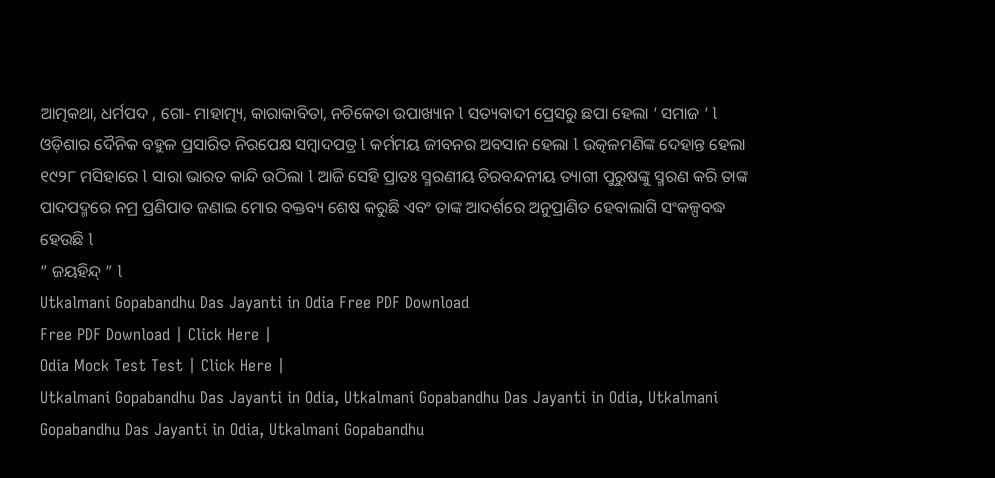ଆତ୍ମକଥା, ଧର୍ମପଦ , ଗୋ- ମାହାତ୍ମ୍ୟ, କାରାକାବିତା, ନଚିକେତା ଉପାଖ୍ୟାନ l ସତ୍ୟବାଦୀ ପ୍ରେସରୁ ଛପା ହେଲା ‘ ସମାଜ ‘ l ଓଡ଼ିଶାର ଦୈନିକ ବହୁଳ ପ୍ରସାରିତ ନିରପେକ୍ଷ ସମ୍ବାଦପତ୍ର l କର୍ମମୟ ଜୀବନର ଅବସାନ ହେଲା l ଉତ୍କଳମଣିଙ୍କ ଦେହାନ୍ତ ହେଲା ୧୯୨୮ ମସିହାରେ l ସାରା ଭାରତ କାନ୍ଦି ଉଠିଲା l ଆଜି ସେହି ପ୍ରାତଃ ସ୍ମରଣୀୟ ଚିରବନ୍ଦନୀୟ ତ୍ୟାଗୀ ପୁରୁଷଙ୍କୁ ସ୍ମରଣ କରି ତାଙ୍କ ପାଦପଦ୍ମରେ ନମ୍ର ପ୍ରଣିପାତ ଜଣାଇ ମୋର ବକ୍ତବ୍ୟ ଶେଷ କରୁଛି ଏବଂ ତାଙ୍କ ଆଦର୍ଶରେ ଅନୁପ୍ରାଣିତ ହେବାଲାଗି ସଂକଳ୍ପବଦ୍ଧ ହେଉଛି l
” ଜୟହିନ୍ଦ୍ ” l
Utkalmani Gopabandhu Das Jayanti in Odia Free PDF Download
Free PDF Download | Click Here |
Odia Mock Test Test | Click Here |
Utkalmani Gopabandhu Das Jayanti in Odia, Utkalmani Gopabandhu Das Jayanti in Odia, Utkalmani Gopabandhu Das Jayanti in Odia, Utkalmani Gopabandhu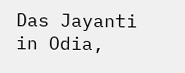Das Jayanti in Odia,